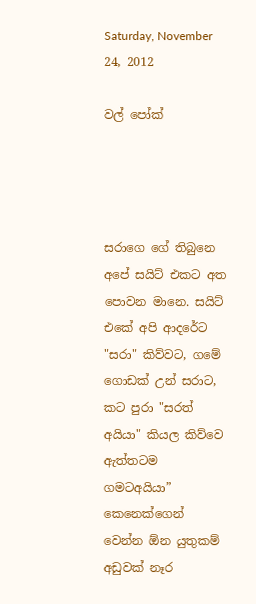Saturday, November 24, 2012

වල් පෝක්




සරාගෙ ගේ තිබුනෙ අපේ සයිට් එකට අත පොවන මානෙ. සයිට් එකේ අපි ආදරේට "සරා" කිව්වට, ගමේ ගොඩක් උන් සරාට, කට පුරා "සරත් අයියා" කියල කිව්වෙ ඇත්තටම ගමටඅයියා” කෙනෙක්ගෙන් වෙන්න ඕන යුතුකම් අඩුවක් නෑර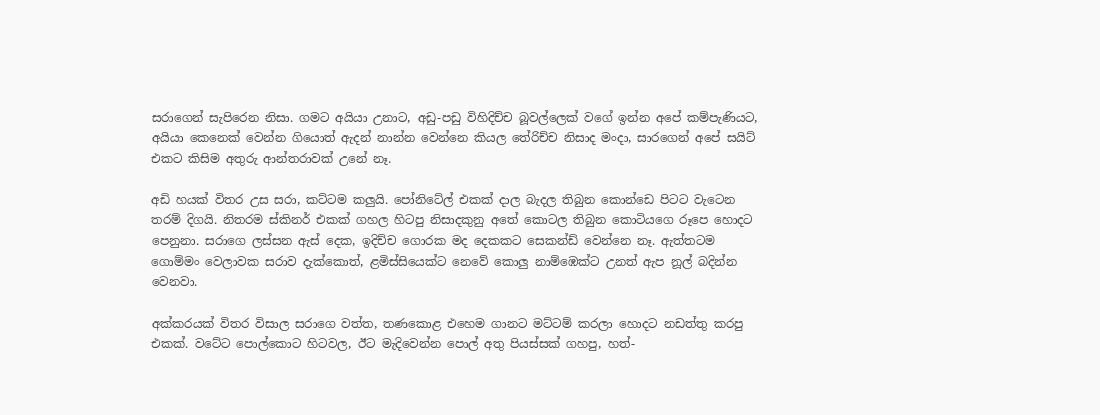සරාගෙන් සැපිරෙන නිසා. ගමට අයියා උනාට, අඩු-පඩු විහිදිච්ච බූවල්ලෙක් වගේ ඉන්න අපේ කම්පැණියට, අයියා කෙනෙක් වෙන්න ගියොත් ඇදන් නාන්න වෙන්නෙ කියල තේරිච්ච නිසාද මංදා, සාරගෙන් අපේ සයිට් එකට කිසිම අතුරු ආන්තරාවක් උනේ නෑ.

අඩි හයක් විතර උස සරා, කට්ටම කලුයි. පෝනිටේල් එකක් දාල බැදල තිබුන කොන්ඩෙ පිටට වැටෙන තරම් දිගයි. නිතරම ස්කිනර් එකක් ගහල හිටපු නිසාදකුනු අතේ කොටල තිබුන කොටියගෙ රූපෙ හොදට පෙනුනා. සරාගෙ ලස්සන ඇස් දෙක, ඉදිච්ච ගොරක මද දෙකකට සෙකන්ඩ් වෙන්නෙ නෑ. ඇත්තටම ගොම්මං වෙලාවක සරාව දැක්කොත්, ළමිස්සියෙක්ට නෙවේ කොලු නාම්ඹෙක්ට උනත් ඇප නූල් බදින්න වෙනවා.

අක්කරයක් විතර විසාල සරාගෙ වත්ත, තණකොළ එහෙම ගානට මට්ටම් කරලා හොදට නඩත්තු කරපු එකක්. වටේට පොල්කොට හිටවල, ඊට මැදිවෙන්න පොල් අතු පියස්සක් ගහපු, හත්-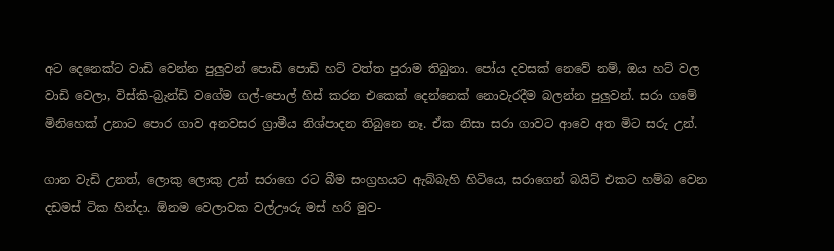අට දෙනෙක්ට වාඩි වෙන්න පුලුවන් පොඩි පොඩි හට් වත්ත පුරාම තිබුනා. පෝය දවසක් නෙවේ නම්, ඔය හට් වල වාඩි වෙලා, විස්කි-බ්‍රැන්ඩි වගේම ගල්-පොල් හිස් කරන එකෙක් දෙන්නෙක් නොවැරදීම බලන්න පුලුවන්. සරා ගමේ මිනිහෙක් උනාට පොර ගාව අනවසර ග්‍රාමීය නිශ්පාදන තිබුනෙ නෑ. ඒක නිසා සරා ගාවට ආවෙ අත මිට සරු උන්.

ගාන වැඩි උනත්, ලොකු ලොකු උන් සරාගෙ රට බීම සංග්‍රහයට ඇබ්බැහි හිටියෙ, සරාගෙන් බයිට් එකට හම්බ වෙන දඩමස් ටික හින්දා. ඕනම වෙලාවක වල්ඌරු මස් හරි මුව-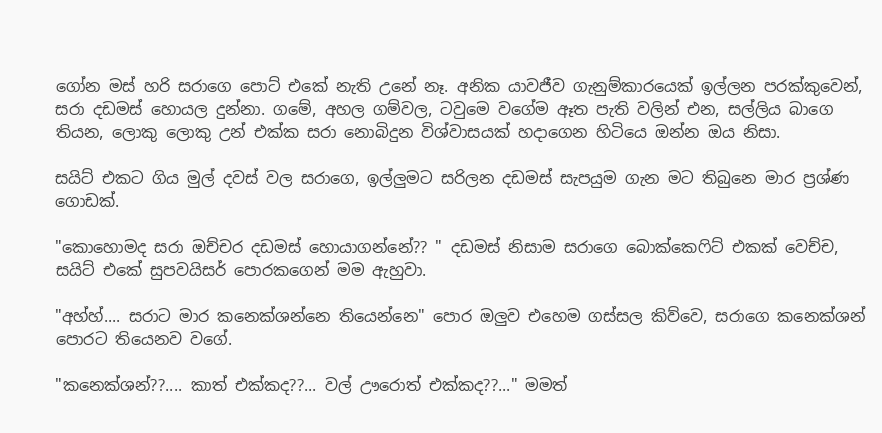ගෝන මස් හරි සරාගෙ පොට් එකේ නැති උනේ නෑ. අනික යාවජීව ගැනුම්කාරයෙක් ඉල්ලන පරක්කුවෙන්, සරා දඩමස් හොයල දුන්නා. ගමේ, අහල ගම්වල, ටවුමෙ වගේම ඈත පැති වලින් එන, සල්ලිය බාගෙ තියන, ලොකු ලොකු උන් එක්ක සරා නොබිදුන විශ්වාසයක් හදාගෙන හිටියෙ ඔන්න ඔය නිසා.

සයිට් එකට ගිය මුල් දවස් වල සරාගෙ, ඉල්ලුමට සරිලන දඩමස් සැපයුම ගැන මට තිබුනෙ මාර ප්‍රශ්ණ ගොඩක්.

"කොහොමද සරා ඔච්චර දඩමස් හොයාගන්නේ?? " දඩමස් නිසාම සරාගෙ බොක්කෙෆිට් එකක් වෙච්ච, සයිට් එකේ සුපවයිසර් පොරකගෙන් මම ඇහුවා.

"අහ්හ්.... සරාට මාර කනෙක්ශන්නෙ තියෙන්නෙ" පොර ඔලුව එහෙම ගස්සල කිව්වෙ, සරාගෙ කනෙක්ශන් පොරට තියෙනව වගේ.

"කනෙක්ශන්??.... කාත් එක්කද??... වල් ඌරොත් එක්කද??..." මමත්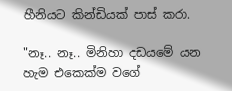හීනියට කින්ඩියක් පාස් කරා.

"නෑ.. නෑ.. මිනිහා දඩයමේ යන හැම එකෙක්ම වගේ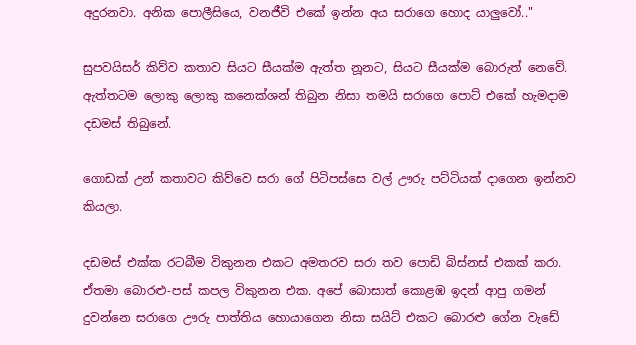අදුරනවා. අනික පොලීසියෙ, වනජීවි එකේ ඉන්න අය සරාගෙ හොද යාලුවෝ.."

සුපවයිසර් කිව්ව කතාව සියට සීයක්ම ඇත්ත නූනට, සියට සීයක්ම බොරුත් නෙවේ. ඇත්තටම ලොකු ලොකු කනෙක්ශන් තිබුන නිසා තමයි සරාගෙ පොට් එකේ හැමදාම දඩමස් තිබුනේ.

ගොඩක් උන් කතාවට කිව්වෙ සරා ගේ පිටිපස්සෙ වල් ඌරු පට්ටියක් දාගෙන ඉන්නව කියලා.

දඩමස් එක්ක රටබීම විකුනන එකට අමතරව සරා තව පොඩි බිස්නස් එකක් කරා. ඒතමා බොරළු-පස් කපල විකුනන එක. අපේ බොසාත් කොළඹ ඉදන් ආපු ගමන් දුවන්නෙ සරාගෙ ඌරු පාත්තිය හොයාගෙන නිසා සයිට් එකට බොරළු ගේන වැඩේ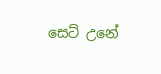සෙට් උනේ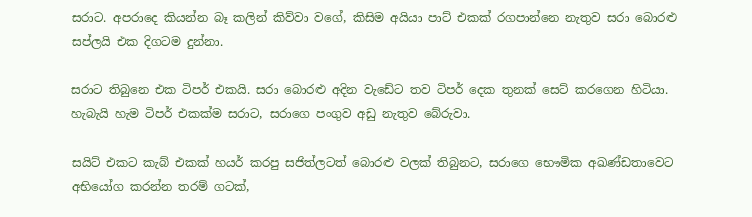සරාට. අපරාදෙ කියන්න බෑ කලින් කිව්වා වගේ, කිසිම අයියා පාට් එකක් රගපාන්නෙ නැතුව සරා බොරළු සප්ලයි එක දිගටම දුන්නා.

සරාට තිබුනෙ එක ටිපර් එකයි. සරා බොරළු අදින වැඩේට තව ටිපර් දෙක තුනක් සෙට් කරගෙන හිටියා. හැබැයි හැම ටිපර් එකක්ම සරාට, සරාගෙ පංගුව අඩු නැතුව බේරුවා.

සයිට් එකට කැබ් එකක් හයර් කරපු සජිත්ලටත් බොරළු වලක් තිබුනට, සරාගෙ භෞමික අඛණ්ඩතාවෙට අභියෝග කරන්න තරම් ගටක්,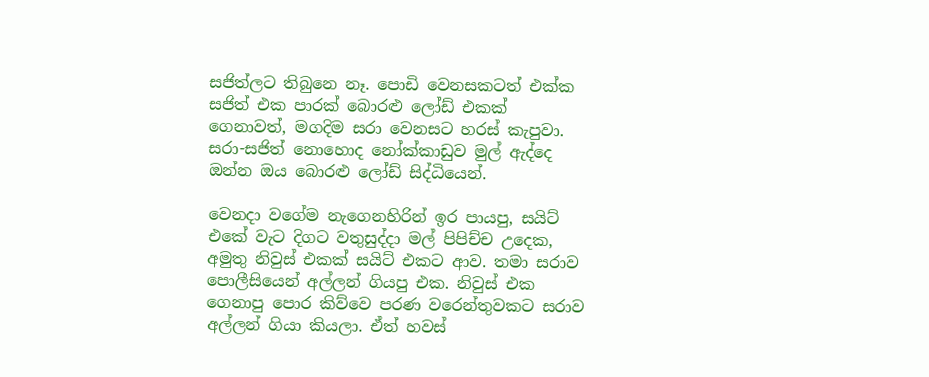සජිත්ලට තිබුනෙ නෑ. පොඩි වෙනසකටත් එක්ක සජිත් එක පාරක් බොරළු ලෝඩ් එකක් ගෙනාවත්, මගදිම සරා වෙනසට හරස් කැපුවා. සරා-සජිත් නොහොද නෝක්කාඩුව මුල් ඇද්දෙ ඔන්න ඔය බොරළු ලෝඩ් සිද්ධියෙන්.

වෙනදා වගේම නැගෙනහිරින් ඉර පායපු, සයිට් එකේ වැට දිගට වතුසුද්දා මල් පිපිච්ච උදෙක, අමුතු නිවුස් එකක් සයිට් එකට ආව. තමා සරාව පොලීසියෙන් අල්ලන් ගියපු එක. නිවුස් එක ගෙනාපු පොර කිව්වෙ පරණ වරෙන්තුවකට සරාව අල්ලන් ගියා කියලා. ඒත් හවස්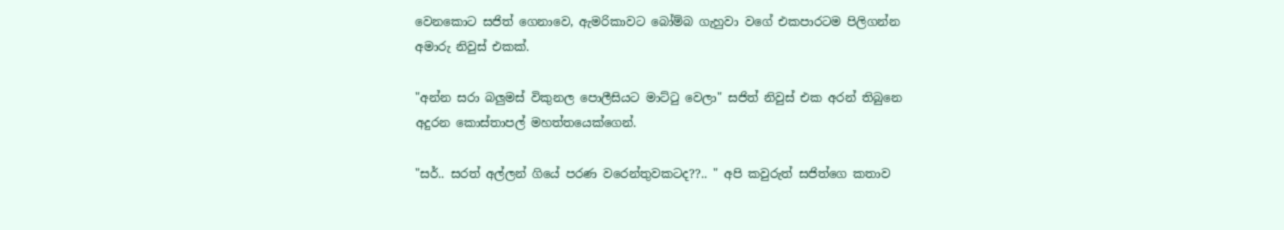වෙනකොට සජිත් ගෙනාවෙ, ඇමරිකාවට බෝම්බ ගැහුවා වගේ එකපාරටම පිලිගන්න අමාරු නිවුස් එකක්.

"අන්න සරා බලුමස් විකුනල පොලීසියට මාට්ටු වෙලා" සජිත් නිවුස් එක අරන් තිබුනෙ අදුරන කොස්තාපල් මහත්තයෙක්ගෙන්.

"සර්.. සරත් අල්ලන් ගියේ පරණ වරෙන්තුවකටද??.. " අපි කවුරුත් සජිත්ගෙ කතාව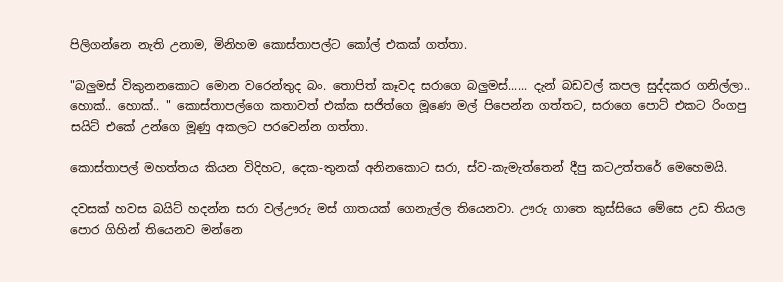පිලිගන්නෙ නැති උනාම, මිනිහම කොස්තාපල්ට කෝල් එකක් ගත්තා.

"බලුමස් විකුනනකොට මොන වරෙන්තුද බං. තොපිත් කෑවද සරාගෙ බලුමස්...... දැන් බඩවල් කපල සුද්දකර ගනිල්ලා.. හොක්.. හොක්.. " කොස්තාපල්ගෙ කතාවත් එක්ක සජිත්ගෙ මූණෙ මල් පිපෙන්න ගත්තට, සරාගෙ පොට් එකට රිංගපු සයිට් එකේ උන්ගෙ මූණු අකලට පරවෙන්න ගත්තා.

කොස්තාපල් මහත්තය කියන විදිහට, දෙක-තුනක් අනිනකොට සරා, ස්ව-කැමැත්තෙන් දීපු කටඋත්තරේ මෙහෙමයි.

දවසක් හවස බයිට් හදන්න සරා වල්ඌරු මස් ගාතයක් ගෙනැල්ල තියෙනවා. ඌරු ගාතෙ කුස්සියෙ මේසෙ උඩ තියල පොර ගිහින් තියෙනව මන්නෙ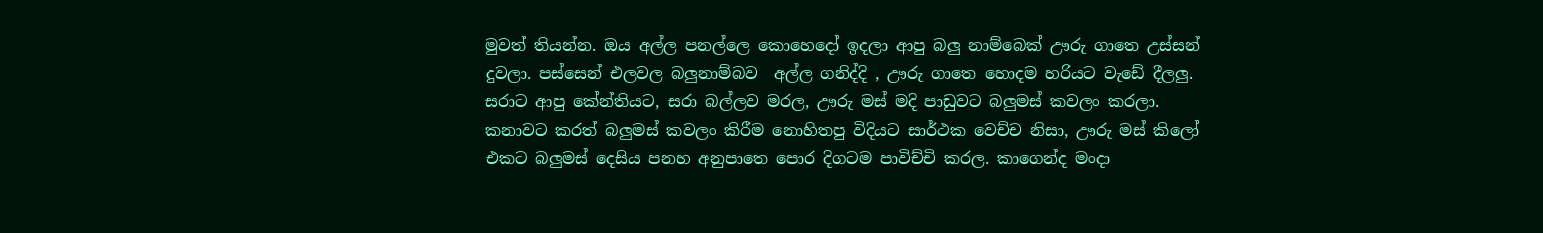මුවත් තියන්න. ඔය අල්ල පනල්ලෙ කොහෙදෝ ඉදලා ආපු බලු නාම්බෙක් ඌරු ගාතෙ උස්සන් දුවලා. පස්සෙන් එලවල බලුනාම්බව  අල්ල ගනිද්දි , ඌරු ගාතෙ හොදම හරියට වැඩේ දීලලු. සරාට ආපු කේන්තියට, සරා බල්ලව මරල, ඌරු මස් මදි පාඩුවට බලුමස් කවලං කරලා. කනාවට කරත් බලුමස් කවලං කිරීම නොහිතපු විදියට සාර්ථක වෙච්ච නිසා, ඌරු මස් කිලෝ එකට බලුමස් දෙසිය පනහ අනුපාතෙ පොර දිගටම පාවිච්චි කරල. කාගෙන්ද මංදා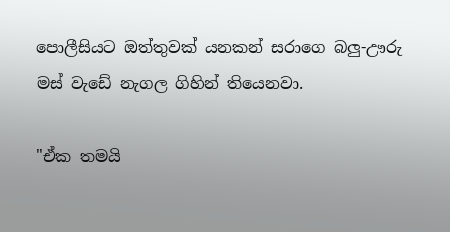පොලීසියට ඔත්තුවක් යනකන් සරාගෙ බලු-ඌරු මස් වැඩේ නැගල ගිහින් තියෙනවා.

"ඒක තමයි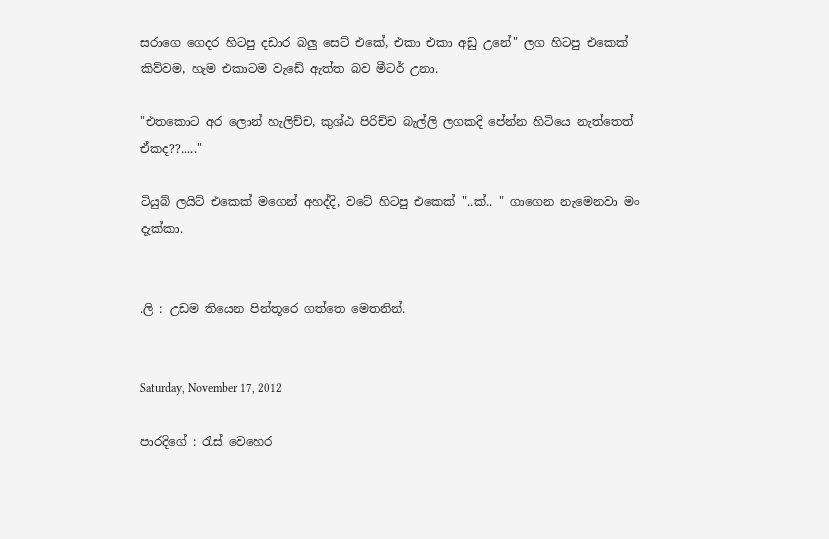සරාගෙ ගෙදර හිටපු දඩාර බලු සෙට් එකේ, එකා එකා අඩු උනේ" ලග හිටපු එකෙක් කිව්වම, හැම එකාටම වැඩේ ඇත්ත බව මීටර් උනා.

"එතකොට අර ලොන් හැලිච්ච, කුශ්ඨ පිරිච්ච බැල්ලි ලගකදි පේන්න හිටියෙ නැත්තෙත් ඒකද??....."

ටියුබ් ලයිට් එකෙක් මගෙන් අහද්දි, වටේ හිටපු එකෙක් "..ක්.. " ගාගෙන නැමෙනවා මං දැක්කා.


.ලි : උඩම තියෙන පින්තූරෙ ගත්තෙ මෙතනින්.


Saturday, November 17, 2012

පාරදිගේ : රැස් වෙහෙර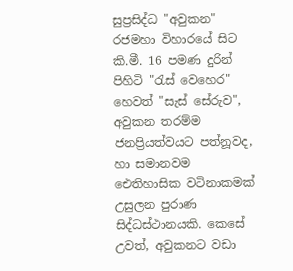සුප්‍රසිද්ධ "අවුකන" රජමහා විහාරයේ සිට කි.මී. 16 පමණ දුරින් පිහිටි "රැස් වෙහෙර" හෙවත් "සැස් සේරුව", අවුකන තරම්ම ජනප්‍රියත්වයට පත්නූවද, හා සමානවම ඓතිහාසික වටිනාකමක් උසුලන පුරාණ සිද්ධස්ථානයකි. කෙසේ උවත්, අවුකනට වඩා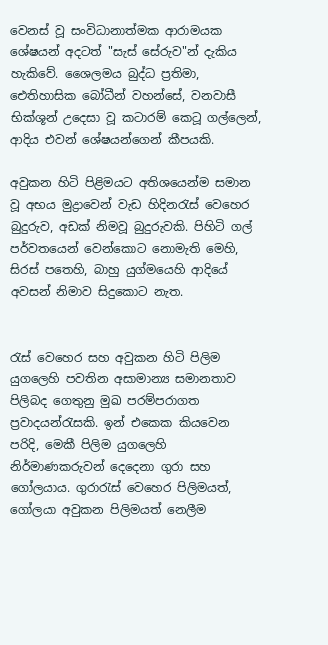වෙනස් වූ සංවිධානාත්මක ආරාමයක ශේෂයන් අදටත් "සැස් සේරුව"න් දැකිය හැකිවේ. ශෛලමය බුද්ධ ප්‍රතිමා, ඓතිහාසික බෝධීන් වහන්සේ, වනවාසී භික්ශූන් උදෙසා වූ කටාරම් කෙටූ ගල්ලෙන්, ආදිය එවන් ශේෂයන්ගෙන් කීපයකි.

අවුකන හිටි පිළිමයට අතිශයෙන්ම සමාන වූ අභය මුද්‍රාවෙන් වැඩ හිදිනරැස් වෙහෙර බුදුරුව, අඩක් නිමවූ බුදුරුවකි. පිහිටි ගල් පර්වතයෙන් වෙන්කොට නොමැති මෙහි, සිරස් පතෙහි, බාහු යුග්මයෙහි ආදියේ අවසන් නිමාව සිදුකොට නැත.


රැස් වෙහෙර සහ අවුකන හිටි පිලිම යුගලෙහි පවතින අසාමාන්‍ය සමානතාව පිලිබද ගෙතුනු මුඛ පරම්පරාගත ප්‍රවාදයන්රැසකි. ඉන් එකෙක කියවෙන පරිදි, මෙකී පිලිම යුගලෙහි නිර්මාණකරුවන් දෙදෙනා ගුරා සහ ගෝලයාය. ගුරාරැස් වෙහෙර පිලිමයත්, ගෝලයා අවුකන පිලිමයත් නෙලීම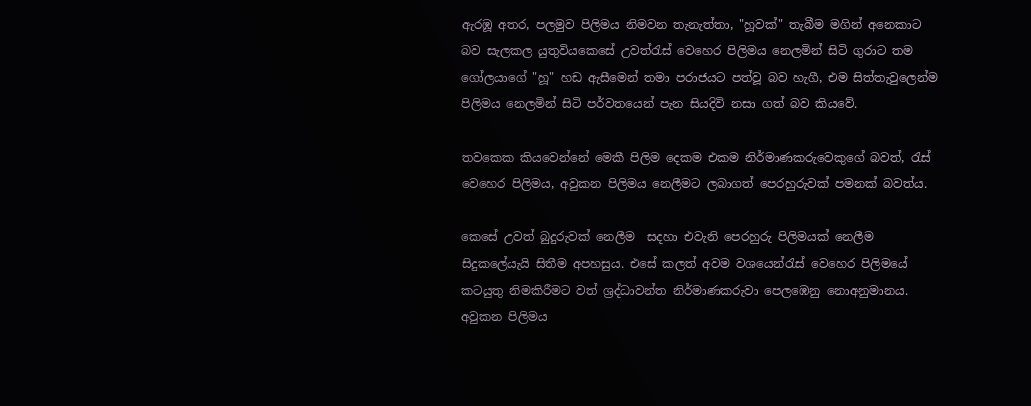ඇරඹූ අතර, පලමුව පිලිමය නිමවන තැනැත්තා, "හූවක්" තැබීම මගින් අනෙකාට බව සැලකල යුතුවියකෙසේ උවත්රැස් වෙහෙර පිලිමය නෙලමින් සිටි ගුරාට තම ගෝලයාගේ "හූ" හඩ ඇසීමෙන් තමා පරාජයට පත්වූ බව හැගී, එම සිත්තැවුලෙන්ම පිලිමය නෙලමින් සිටි පර්වතයෙන් පැන සියදිවි නසා ගත් බව කියවේ.

තවකෙක කියවෙන්නේ මෙකී පිලිම දෙකම එකම නිර්මාණකරුවෙකුගේ බවත්, රැස් වෙහෙර පිලිමය, අවුකන පිලිමය නෙලීමට ලබාගත් පෙරහුරුවක් පමනක් බවත්ය.

කෙසේ උවත් බුදුරුවක් නෙලීම  සදහා එවැනි පෙරහුරු පිලිමයක් නෙලීම සිදුකලේයැයි සිතීම අපහසුය. එසේ කලත් අවම වශයෙන්රැස් වෙහෙර පිලිමයේ කටයුතු නිමකිරීමට වත් ශ්‍රද්ධාවන්ත නිර්මාණකරුවා පෙලඹෙනු නොඅනුමානය.
අවුකන පිලිමය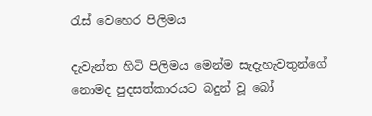රැස් වෙහෙර පිලිමය

දැවැන්ත හිටි පිලිමය මෙන්ම සැදැහැවතුන්ගේ නොමද පුදසත්කාරයට බදුන් වූ බෝ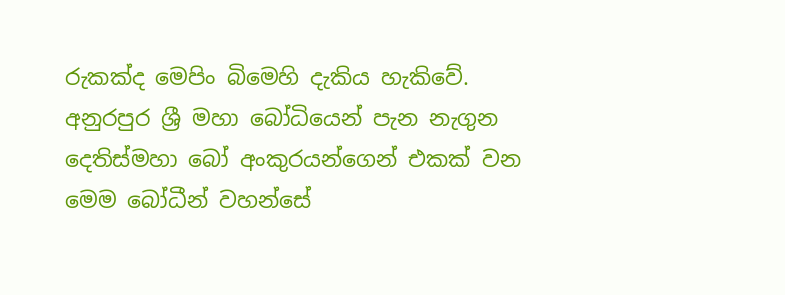රුකක්ද මෙපිං බිමෙහි දැකිය හැකිවේ. අනුරපුර ශ්‍රී මහා බෝධියෙන් පැන නැගුන දෙතිස්මහා බෝ අංකුරයන්ගෙන් එකක් වන මෙම බෝධීන් වහන්සේ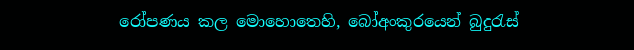රෝපණය කල මොහොතෙහි, බෝඅංකුරයෙන් බුදුරැස්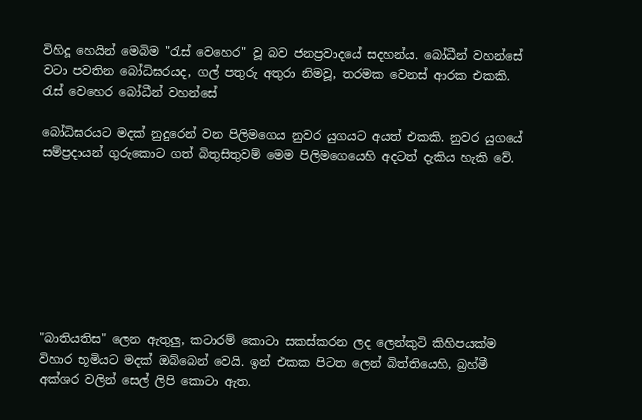විහිදූ හෙයින් මෙබිම "රැස් වෙහෙර" වූ බව ජනප්‍රවාදයේ සදහන්ය. බෝධීන් වහන්සේ වටා පවතින බෝධිඝරයද, ගල් පතුරු අතුරා නිමවූ, තරමක වෙනස් ආරක එකකි.
රැස් වෙහෙර බෝධීන් වහන්සේ

බෝධිඝරයට මදක් නුදුරෙන් වන පිලිමගෙය නුවර යුගයට අයත් එකකි. නුවර යුගයේ සම්ප්‍රදායන් ගුරුකොට ගත් බිතුසිතුවම් මෙම පිලිමගෙයෙහි අදටත් දැකිය හැකි වේ.








"බාතියතිස" ලෙන ඇතුලු, කටාරම් කොටා සකස්කරන ලද ලෙන්කුටි කිහිපයක්ම විහාර භූමියට මදක් ඔබ්බෙන් වෙයි. ඉන් එකක පිටත ලෙන් බිත්තියෙහි, බ්‍රහ්මී අක්ශර වලින් සෙල් ලිපි කොටා ඇත.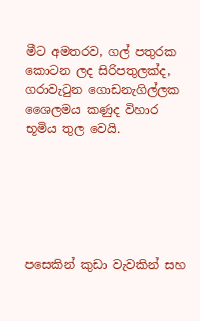මීට අමතරව, ගල් පතුරක කොටන ලද සිරිපතුලක්ද, ගරාවැටුන ගොඩනැගිල්ලක ශෛලමය කණුද විහාර
භූමිය තුල වෙයි.






පසෙකින් කුඩා වැවකින් සහ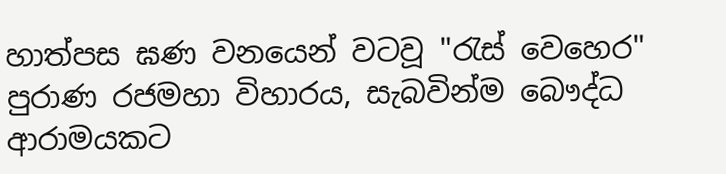හාත්පස ඝණ වනයෙන් වටවූ "රැස් වෙහෙර" පුරාණ රජමහා විහාරය, සැබවින්ම බෞද්ධ ආරාමයකට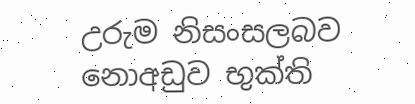උරුම නිසංසලබව නොඅඩුව භුක්ති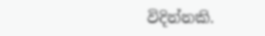විදින්නකි.